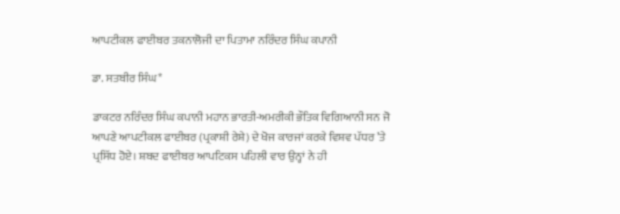ਆਪਟੀਕਲ ਫਾਈਬਰ ਤਕਨਾਲੋਜੀ ਦਾ ਪਿਤਾਮਾ ਨਰਿੰਦਰ ਸਿੰਘ ਕਪਾਨੀ

ਡਾ. ਸਤਬੀਰ ਸਿੰਘ*

ਡਾਕਟਰ ਨਰਿੰਦਰ ਸਿੰਘ ਕਪਾਨੀ ਮਹਾਨ ਭਾਰਤੀ-ਅਮਰੀਕੀ ਭੌਤਿਕ ਵਿਗਿਆਨੀ ਸਨ ਜੋ ਆਪਣੇ ਆਪਟੀਕਲ ਫਾਈਬਰ (ਪ੍ਰਕਾਸ਼ੀ ਰੇਸ਼ੇ) ਦੇ ਖੋਜ ਕਾਰਜਾਂ ਕਰਕੇ ਵਿਸ਼ਵ ਪੱਧਰ ’ਤੇ ਪ੍ਰਸਿੱਧ ਹੋਏ। ਸ਼ਬਦ ਫਾਈਬਰ ਆਪਟਿਕਸ ਪਹਿਲੀ ਵਾਰ ਉਨ੍ਹਾਂ ਨੇ ਹੀ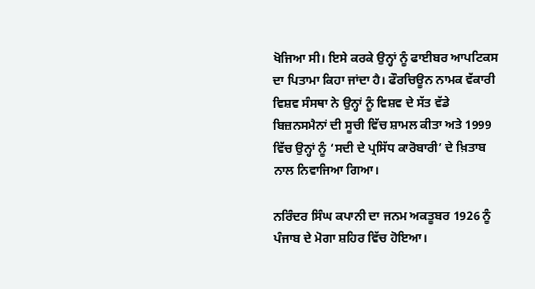ਖੋਜਿਆ ਸੀ। ਇਸੇ ਕਰਕੇ ਉਨ੍ਹਾਂ ਨੂੰ ਫਾਈਬਰ ਆਪਟਿਕਸ ਦਾ ਪਿਤਾਮਾ ਕਿਹਾ ਜਾਂਦਾ ਹੈ। ਫੌਰਚਿਊਨ ਨਾਮਕ ਵੱਕਾਰੀ ਵਿਸ਼ਵ ਸੰਸਥਾ ਨੇ ਉਨ੍ਹਾਂ ਨੂੰ ਵਿਸ਼ਵ ਦੇ ਸੱਤ ਵੱਡੇ ਬਿਜ਼ਨਸਮੈਨਾਂ ਦੀ ਸੂਚੀ ਵਿੱਚ ਸ਼ਾਮਲ ਕੀਤਾ ਅਤੇ 1999 ਵਿੱਚ ਉਨ੍ਹਾਂ ਨੂੰ ‘ਸਦੀ ਦੇ ਪ੍ਰਸਿੱਧ ਕਾਰੋਬਾਰੀ’ ਦੇ ਖ਼ਿਤਾਬ ਨਾਲ ਨਿਵਾਜਿਆ ਗਿਆ।

ਨਰਿੰਦਰ ਸਿੰਘ ਕਪਾਨੀ ਦਾ ਜਨਮ ਅਕਤੂਬਰ 1926 ਨੂੰ ਪੰਜਾਬ ਦੇ ਮੋਗਾ ਸ਼ਹਿਰ ਵਿੱਚ ਹੋਇਆ।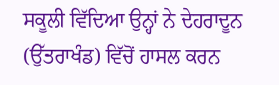ਸਕੂਲੀ ਵਿੱਦਿਆ ਉਨ੍ਹਾਂ ਨੇ ਦੇਹਰਾਦੂਨ (ਉੱਤਰਾਖੰਡ) ਵਿੱਚੋਂ ਹਾਸਲ ਕਰਨ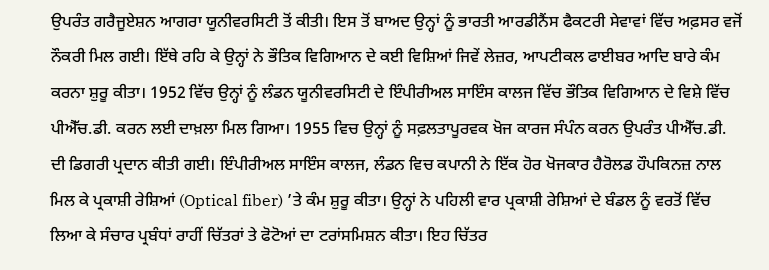ਉਪਰੰਤ ਗਰੈਜੂਏਸ਼ਨ ਆਗਰਾ ਯੂਨੀਵਰਸਿਟੀ ਤੋਂ ਕੀਤੀ। ਇਸ ਤੋਂ ਬਾਅਦ ਉਨ੍ਹਾਂ ਨੂੰ ਭਾਰਤੀ ਆਰਡੀਨੈਂਸ ਫੈਕਟਰੀ ਸੇਵਾਵਾਂ ਵਿੱਚ ਅਫ਼ਸਰ ਵਜੋਂ ਨੌਕਰੀ ਮਿਲ ਗਈ। ਇੱਥੇ ਰਹਿ ਕੇ ਉਨ੍ਹਾਂ ਨੇ ਭੌਤਿਕ ਵਿਗਿਆਨ ਦੇ ਕਈ ਵਿਸ਼ਿਆਂ ਜਿਵੇਂ ਲੇਜ਼ਰ, ਆਪਟੀਕਲ ਫਾਈਬਰ ਆਦਿ ਬਾਰੇ ਕੰਮ ਕਰਨਾ ਸ਼ੁਰੂ ਕੀਤਾ। 1952 ਵਿੱਚ ਉਨ੍ਹਾਂ ਨੂੰ ਲੰਡਨ ਯੂਨੀਵਰਸਿਟੀ ਦੇ ਇੰਪੀਰੀਅਲ ਸਾਇੰਸ ਕਾਲਜ ਵਿੱਚ ਭੌਤਿਕ ਵਿਗਿਆਨ ਦੇ ਵਿਸ਼ੇ ਵਿੱਚ ਪੀਐੱਚ.ਡੀ. ਕਰਨ ਲਈ ਦਾਖ਼ਲਾ ਮਿਲ ਗਿਆ। 1955 ਵਿਚ ਉਨ੍ਹਾਂ ਨੂੰ ਸਫ਼ਲਤਾਪੂਰਵਕ ਖੋਜ ਕਾਰਜ ਸੰਪੰਨ ਕਰਨ ਉਪਰੰਤ ਪੀਐੱਚ.ਡੀ. ਦੀ ਡਿਗਰੀ ਪ੍ਰਦਾਨ ਕੀਤੀ ਗਈ। ਇੰਪੀਰੀਅਲ ਸਾਇੰਸ ਕਾਲਜ, ਲੰਡਨ ਵਿਚ ਕਪਾਨੀ ਨੇ ਇੱਕ ਹੋਰ ਖੋਜਕਾਰ ਹੈਰੋਲਡ ਹੌਪਕਿਨਜ਼ ਨਾਲ ਮਿਲ ਕੇ ਪ੍ਰਕਾਸ਼ੀ ਰੇਸ਼ਿਆਂ (Optical fiber) ’ਤੇ ਕੰਮ ਸ਼ੁਰੂ ਕੀਤਾ। ਉਨ੍ਹਾਂ ਨੇ ਪਹਿਲੀ ਵਾਰ ਪ੍ਰਕਾਸ਼ੀ ਰੇਸ਼ਿਆਂ ਦੇ ਬੰਡਲ ਨੂੰ ਵਰਤੋਂ ਵਿੱਚ ਲਿਆ ਕੇ ਸੰਚਾਰ ਪ੍ਰਬੰਧਾਂ ਰਾਹੀਂ ਚਿੱਤਰਾਂ ਤੇ ਫੋਟੋਆਂ ਦਾ ਟਰਾਂਸਮਿਸ਼ਨ ਕੀਤਾ। ਇਹ ਚਿੱਤਰ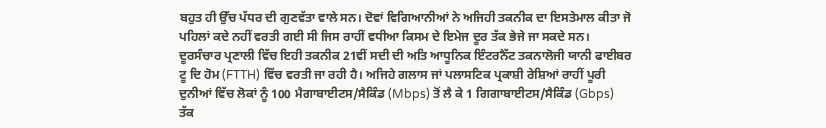ਬਹੁਤ ਹੀ ਉੱਚ ਪੱਧਰ ਦੀ ਗੁਣਵੱਤਾ ਵਾਲੇ ਸਨ। ਦੋਵਾਂ ਵਿਗਿਆਨੀਆਂ ਨੇ ਅਜਿਹੀ ਤਕਨੀਕ ਦਾ ਇਸਤੇਮਾਲ ਕੀਤਾ ਜੋ ਪਹਿਲਾਂ ਕਦੇ ਨਹੀਂ ਵਰਤੀ ਗਈ ਸੀ ਜਿਸ ਰਾਹੀਂ ਵਧੀਆ ਕਿਸਮ ਦੇ ਇਮੇਜ ਦੂਰ ਤੱਕ ਭੇਜੇ ਜਾ ਸਕਦੇ ਸਨ। ਦੂਰਸੰਚਾਰ ਪ੍ਰਣਾਲੀ ਵਿੱਚ ਇਹੀ ਤਕਨੀਕ 21ਵੀਂ ਸਦੀ ਦੀ ਅਤਿ ਆਧੂਨਿਕ ਇੰਟਰਨੈੱਟ ਤਕਨਾਲੋਜੀ ਯਾਨੀ ਫਾਈਬਰ ਟੂ ਦਿ ਹੋਮ (FTTH) ਵਿੱਚ ਵਰਤੀ ਜਾ ਰਹੀ ਹੈ। ਅਜਿਹੇ ਗਲਾਸ ਜਾਂ ਪਲਾਸਟਿਕ ਪ੍ਰਕਾਸ਼ੀ ਰੇਸ਼ਿਆਂ ਰਾਹੀਂ ਪੂਰੀ ਦੁਨੀਆਂ ਵਿੱਚ ਲੋਕਾਂ ਨੂੰ 100 ਮੈਗਾਬਾਈਟਸ/ਸੈਕਿੰਡ (Mbps) ਤੋਂ ਲੈ ਕੇ 1 ਗਿਗਾਬਾਈਟਸ/ਸੈਕਿੰਡ (Gbps) ਤੱਕ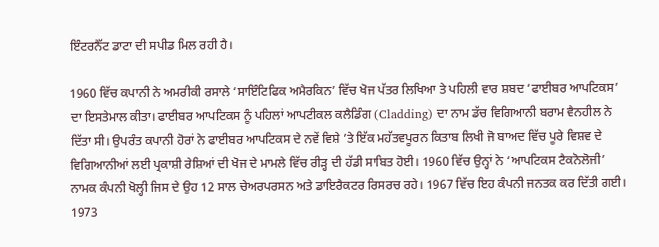ਇੰਟਰਨੈੱਟ ਡਾਟਾ ਦੀ ਸਪੀਡ ਮਿਲ ਰਹੀ ਹੈ।

1960 ਵਿੱਚ ਕਪਾਨੀ ਨੇ ਅਮਰੀਕੀ ਰਸਾਲੇ ‘ਸਾਇੰਟਿਫਿਕ ਅਮੈਰਕਿਨ’ ਵਿੱਚ ਖੋਜ ਪੱਤਰ ਲਿਖਿਆ ਤੇ ਪਹਿਲੀ ਵਾਰ ਸ਼ਬਦ ‘ਫਾਈਬਰ ਆਪਟਿਕਸ’ ਦਾ ਇਸਤੇਮਾਲ ਕੀਤਾ। ਫਾਈਬਰ ਆਪਟਿਕਸ ਨੂੰ ਪਹਿਲਾਂ ਆਪਟੀਕਲ ਕਲੈਡਿੰਗ (Cladding) ਦਾ ਨਾਮ ਡੱਚ ਵਿਗਿਆਨੀ ਬਰਾਮ ਵੈਨਹੀਲ ਨੇ ਦਿੱਤਾ ਸੀ। ਉਪਰੰਤ ਕਪਾਨੀ ਹੋਰਾਂ ਨੇ ਫਾਈਬਰ ਆਪਟਿਕਸ ਦੇ ਨਵੇਂ ਵਿਸ਼ੇ ’ਤੇ ਇੱਕ ਮਹੱਤਵਪੂਰਨ ਕਿਤਾਬ ਲਿਖੀ ਜੋ ਬਾਅਦ ਵਿੱਚ ਪੂਰੇ ਵਿਸ਼ਵ ਦੇ ਵਿਗਿਆਨੀਆਂ ਲਈ ਪ੍ਰਕਾਸ਼ੀ ਰੇਸ਼ਿਆਂ ਦੀ ਖੋਜ ਦੇ ਮਾਮਲੇ ਵਿੱਚ ਰੀੜ੍ਹ ਦੀ ਹੱਡੀ ਸਾਬਿਤ ਹੋਈ। 1960 ਵਿੱਚ ਉਨ੍ਹਾਂ ਨੇ ‘ਆਪਟਿਕਸ ਟੈਕਨੋਲੋਜੀ’ ਨਾਮਕ ਕੰਪਨੀ ਖੋਲ੍ਹੀ ਜਿਸ ਦੇ ਉਹ 12 ਸਾਲ ਚੇਅਰਪਰਸਨ ਅਤੇ ਡਾਇਰੈਕਟਰ ਰਿਸਰਚ ਰਹੇ। 1967 ਵਿੱਚ ਇਹ ਕੰਪਨੀ ਜਨਤਕ ਕਰ ਦਿੱਤੀ ਗਈ। 1973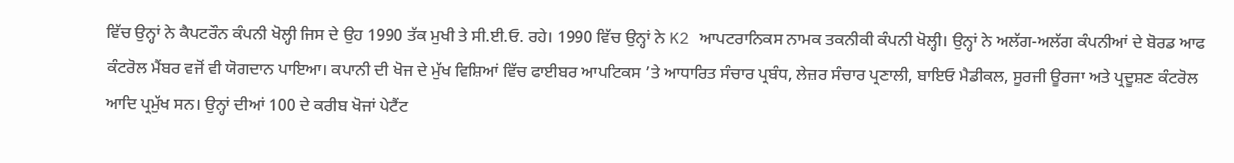ਵਿੱਚ ਉਨ੍ਹਾਂ ਨੇ ਕੈਪਟਰੌਨ ਕੰਪਨੀ ਖੋਲ੍ਹੀ ਜਿਸ ਦੇ ਉਹ 1990 ਤੱਕ ਮੁਖੀ ਤੇ ਸੀ.ਈ.ਓ. ਰਹੇ। 1990 ਵਿੱਚ ਉਨ੍ਹਾਂ ਨੇ K2 ਆਪਟਰਾਨਿਕਸ ਨਾਮਕ ਤਕਨੀਕੀ ਕੰਪਨੀ ਖੋਲ੍ਹੀ। ਉਨ੍ਹਾਂ ਨੇ ਅਲੱਗ-ਅਲੱਗ ਕੰਪਨੀਆਂ ਦੇ ਬੋਰਡ ਆਫ ਕੰਟਰੋਲ ਮੈਂਬਰ ਵਜੋਂ ਵੀ ਯੋਗਦਾਨ ਪਾਇਆ। ਕਪਾਨੀ ਦੀ ਖੋਜ ਦੇ ਮੁੱਖ ਵਿਸ਼ਿਆਂ ਵਿੱਚ ਫਾਈਬਰ ਆਪਟਿਕਸ ’ਤੇ ਆਧਾਰਿਤ ਸੰਚਾਰ ਪ੍ਰਬੰਧ, ਲੇਜ਼ਰ ਸੰਚਾਰ ਪ੍ਰਣਾਲੀ, ਬਾਇਓ ਮੈਡੀਕਲ, ਸੂਰਜੀ ਊਰਜਾ ਅਤੇ ਪ੍ਰਦੂਸ਼ਣ ਕੰਟਰੋਲ ਆਦਿ ਪ੍ਰਮੁੱਖ ਸਨ। ਉਨ੍ਹਾਂ ਦੀਆਂ 100 ਦੇ ਕਰੀਬ ਖੋਜਾਂ ਪੇਟੈਂਟ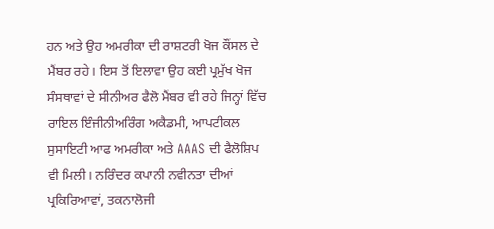ਹਨ ਅਤੇ ਉਹ ਅਮਰੀਕਾ ਦੀ ਰਾਸ਼ਟਰੀ ਖੋਜ ਕੌਂਸਲ ਦੇ ਮੈਂਬਰ ਰਹੇ। ਇਸ ਤੋਂ ਇਲਾਵਾ ਉਹ ਕਈ ਪ੍ਰਮੁੱਖ ਖੋਜ ਸੰਸਥਾਵਾਂ ਦੇ ਸੀਨੀਅਰ ਫੈਲੋ ਮੈਂਬਰ ਵੀ ਰਹੇ ਜਿਨ੍ਹਾਂ ਵਿੱਚ ਰਾਇਲ ਇੰਜੀਨੀਅਰਿੰਗ ਅਕੈਡਮੀ, ਆਪਟੀਕਲ ਸੁਸਾਇਟੀ ਆਫ ਅਮਰੀਕਾ ਅਤੇ AAAS ਦੀ ਫੈਲੋਸ਼ਿਪ ਵੀ ਮਿਲੀ। ਨਰਿੰਦਰ ਕਪਾਨੀ ਨਵੀਨਤਾ ਦੀਆਂ ਪ੍ਰਕਿਰਿਆਵਾਂ, ਤਕਨਾਲੋਜੀ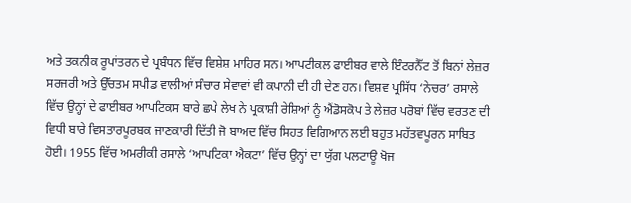ਅਤੇ ਤਕਨੀਕ ਰੂਪਾਂਤਰਨ ਦੇ ਪ੍ਰਬੰਧਨ ਵਿੱਚ ਵਿਸ਼ੇਸ਼ ਮਾਹਿਰ ਸਨ। ਆਪਟੀਕਲ ਫਾਈਬਰ ਵਾਲੇ ਇੰਟਰਨੈੱਟ ਤੋਂ ਬਿਨਾਂ ਲੇਜ਼ਰ ਸਰਜਰੀ ਅਤੇ ਉੱਚਤਮ ਸਪੀਡ ਵਾਲੀਆਂ ਸੰਚਾਰ ਸੇਵਾਵਾਂ ਵੀ ਕਪਾਨੀ ਦੀ ਹੀ ਦੇਣ ਹਨ। ਵਿਸ਼ਵ ਪ੍ਰਸਿੱਧ ‘ਨੇਚਰ’ ਰਸਾਲੇ ਵਿੱਚ ਉਨ੍ਹਾਂ ਦੇ ਫਾਈਬਰ ਆਪਟਿਕਸ ਬਾਰੇ ਛਪੇ ਲੇਖ ਨੇ ਪ੍ਰਕਾਸ਼ੀ ਰੇਸ਼ਿਆਂ ਨੂੰ ਐਂਡੋਸਕੋਪ ਤੇ ਲੇਜ਼ਰ ਪਰੋਬਾਂ ਵਿੱਚ ਵਰਤਣ ਦੀ ਵਿਧੀ ਬਾਰੇ ਵਿਸਤਾਰਪੂਰਬਕ ਜਾਣਕਾਰੀ ਦਿੱਤੀ ਜੋ ਬਾਅਦ ਵਿੱਚ ਸਿਹਤ ਵਿਗਿਆਨ ਲਈ ਬਹੁਤ ਮਹੱਤਵਪੂਰਨ ਸਾਬਿਤ ਹੋਈ। 1955 ਵਿੱਚ ਅਮਰੀਕੀ ਰਸਾਲੇ ‘ਆਪਟਿਕਾ ਐਕਟਾ’ ਵਿੱਚ ਉਨ੍ਹਾਂ ਦਾ ਯੁੱਗ ਪਲਟਾਊ ਖੋਜ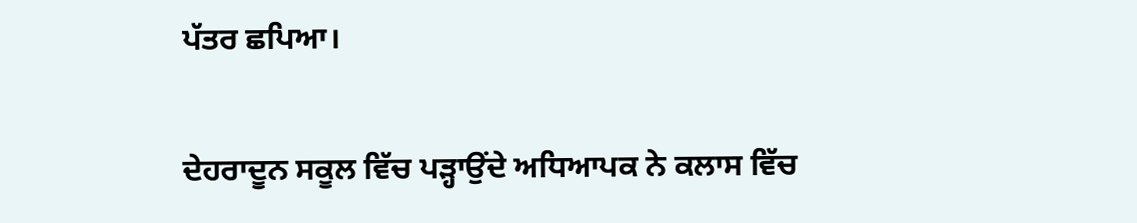ਪੱਤਰ ਛਪਿਆ।

ਦੇਹਰਾਦੂਨ ਸਕੂਲ ਵਿੱਚ ਪੜ੍ਹਾਉਂਦੇ ਅਧਿਆਪਕ ਨੇ ਕਲਾਸ ਵਿੱਚ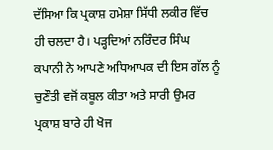ਦੱਸਿਆ ਕਿ ਪ੍ਰਕਾਸ਼ ਹਮੇਸ਼ਾ ਸਿੱਧੀ ਲਕੀਰ ਵਿੱਚ ਹੀ ਚਲਦਾ ਹੈ। ਪੜ੍ਹਦਿਆਂ ਨਰਿੰਦਰ ਸਿੰਘ ਕਪਾਨੀ ਨੇ ਆਪਣੇ ਅਧਿਆਪਕ ਦੀ ਇਸ ਗੱਲ ਨੂੰ ਚੁਣੌਤੀ ਵਜੋਂ ਕਬੂਲ ਕੀਤਾ ਅਤੇ ਸਾਰੀ ਉਮਰ ਪ੍ਰਕਾਸ਼ ਬਾਰੇ ਹੀ ਖੋਜ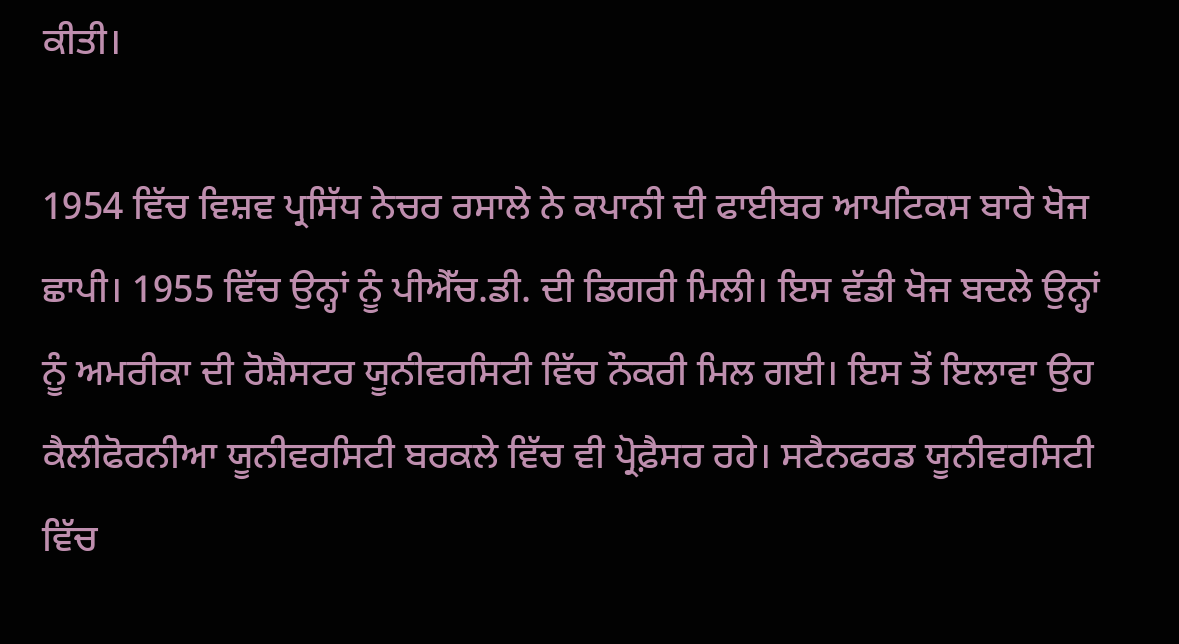ਕੀਤੀ।

1954 ਵਿੱਚ ਵਿਸ਼ਵ ਪ੍ਰਸਿੱਧ ਨੇਚਰ ਰਸਾਲੇ ਨੇ ਕਪਾਨੀ ਦੀ ਫਾਈਬਰ ਆਪਟਿਕਸ ਬਾਰੇ ਖੋਜ ਛਾਪੀ। 1955 ਵਿੱਚ ਉਨ੍ਹਾਂ ਨੂੰ ਪੀਐੱਚ.ਡੀ. ਦੀ ਡਿਗਰੀ ਮਿਲੀ। ਇਸ ਵੱਡੀ ਖੋਜ ਬਦਲੇ ਉਨ੍ਹਾਂ ਨੂੰ ਅਮਰੀਕਾ ਦੀ ਰੋਸ਼ੈਸਟਰ ਯੂਨੀਵਰਸਿਟੀ ਵਿੱਚ ਨੌਕਰੀ ਮਿਲ ਗਈ। ਇਸ ਤੋਂ ਇਲਾਵਾ ਉਹ ਕੈਲੀਫੋਰਨੀਆ ਯੂਨੀਵਰਸਿਟੀ ਬਰਕਲੇ ਵਿੱਚ ਵੀ ਪ੍ਰੋਫ਼ੈਸਰ ਰਹੇ। ਸਟੈਨਫਰਡ ਯੂਨੀਵਰਸਿਟੀ ਵਿੱਚ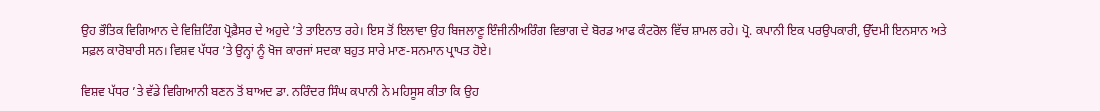ਉਹ ਭੌਤਿਕ ਵਿਗਿਆਨ ਦੇ ਵਿਜ਼ਿਟਿੰਗ ਪ੍ਰੋਫ਼ੈਸਰ ਦੇ ਅਹੁਦੇ ’ਤੇ ਤਾਇਨਾਤ ਰਹੇ। ਇਸ ਤੋਂ ਇਲਾਵਾ ਉਹ ਬਿਜਲਾਣੂ ਇੰਜੀਨੀਅਰਿੰਗ ਵਿਭਾਗ ਦੇ ਬੋਰਡ ਆਫ ਕੰਟਰੋਲ ਵਿੱਚ ਸ਼ਾਮਲ ਰਹੇ। ਪ੍ਰੋ. ਕਪਾਨੀ ਇਕ ਪਰਉਪਕਾਰੀ, ਉੱਦਮੀ ਇਨਸਾਨ ਅਤੇ ਸਫ਼ਲ ਕਾਰੋਬਾਰੀ ਸਨ। ਵਿਸ਼ਵ ਪੱਧਰ ’ਤੇ ਉਨ੍ਹਾਂ ਨੂੰ ਖੋਜ ਕਾਰਜਾਂ ਸਦਕਾ ਬਹੁਤ ਸਾਰੇ ਮਾਣ-ਸਨਮਾਨ ਪ੍ਰਾਪਤ ਹੋਏ।

ਵਿਸ਼ਵ ਪੱਧਰ ’ਤੇ ਵੱਡੇ ਵਿਗਿਆਨੀ ਬਣਨ ਤੋਂ ਬਾਅਦ ਡਾ. ਨਰਿੰਦਰ ਸਿੰਘ ਕਪਾਨੀ ਨੇ ਮਹਿਸੂਸ ਕੀਤਾ ਕਿ ਉਹ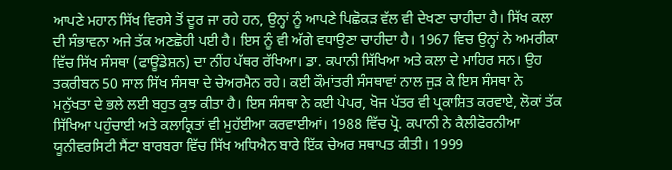ਆਪਣੇ ਮਹਾਨ ਸਿੱਖ ਵਿਰਸੇ ਤੋਂ ਦੂਰ ਜਾ ਰਹੇ ਹਨ, ਉਨ੍ਹਾਂ ਨੂੰ ਆਪਣੇ ਪਿਛੋਕੜ ਵੱਲ ਵੀ ਦੇਖਣਾ ਚਾਹੀਦਾ ਹੈ। ਸਿੱਖ ਕਲਾ ਦੀ ਸੰਭਾਵਨਾ ਅਜੇ ਤੱਕ ਅਣਛੋਹੀ ਪਈ ਹੈ। ਇਸ ਨੂੰ ਵੀ ਅੱਗੇ ਵਧਾਉਣਾ ਚਾਹੀਦਾ ਹੈ। 1967 ਵਿਚ ਉਨ੍ਹਾਂ ਨੇ ਅਮਰੀਕਾ ਵਿੱਚ ਸਿੱਖ ਸੰਸਥਾ (ਫਾਊਂਡੇਸ਼ਨ) ਦਾ ਨੀਂਹ ਪੱਥਰ ਰੱਖਿਆ। ਡਾ. ਕਪਾਨੀ ਸਿੱਖਿਆ ਅਤੇ ਕਲਾ ਦੇ ਮਾਹਿਰ ਸਨ। ਉਹ ਤਕਰੀਬਨ 50 ਸਾਲ ਸਿੱਖ ਸੰਸਥਾ ਦੇ ਚੇਅਰਮੈਨ ਰਹੇ। ਕਈ ਕੌਮਾਂਤਰੀ ਸੰਸਥਾਵਾਂ ਨਾਲ ਜੁੜ ਕੇ ਇਸ ਸੰਸਥਾ ਨੇ ਮਨੁੱਖਤਾ ਦੇ ਭਲੇ ਲਈ ਬਹੁਤ ਕੁਝ ਕੀਤਾ ਹੈ। ਇਸ ਸੰਸਥਾ ਨੇ ਕਈ ਪੇਪਰ, ਖੋਜ ਪੱਤਰ ਵੀ ਪ੍ਰਕਾਸ਼ਿਤ ਕਰਵਾਏ, ਲੋਕਾਂ ਤੱਕ ਸਿੱਖਿਆ ਪਹੁੰਚਾਈ ਅਤੇ ਕਲਾਕ੍ਰਿਤਾਂ ਵੀ ਮੁਹੱਈਆ ਕਰਵਾਈਆਂ। 1988 ਵਿੱਚ ਪ੍ਰੋ. ਕਪਾਨੀ ਨੇ ਕੈਲੀਫੋਰਨੀਆ ਯੂਨੀਵਰਸਿਟੀ ਸੈਂਟਾ ਬਾਰਬਰਾ ਵਿੱਚ ਸਿੱਖ ਅਧਿਐਨ ਬਾਰੇ ਇੱਕ ਚੇਅਰ ਸਥਾਪਤ ਕੀਤੀ। 1999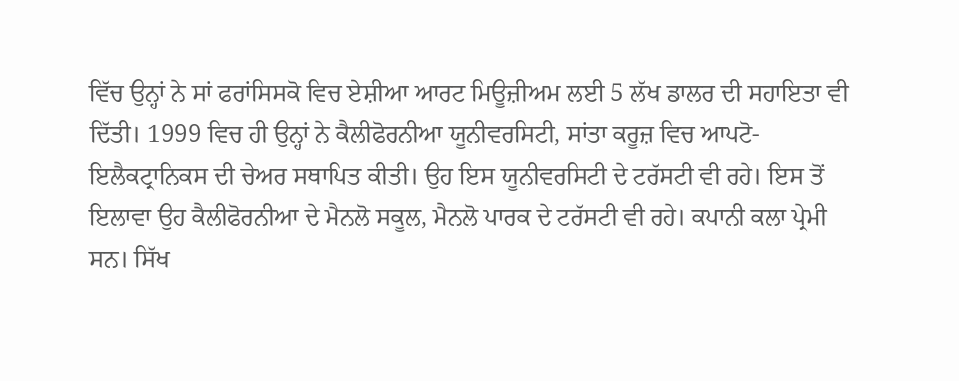ਵਿੱਚ ਉਨ੍ਹਾਂ ਨੇ ਸਾਂ ਫਰਾਂਸਿਸਕੋ ਵਿਚ ਏਸ਼ੀਆ ਆਰਟ ਮਿਊਜ਼ੀਅਮ ਲਈ 5 ਲੱਖ ਡਾਲਰ ਦੀ ਸਹਾਇਤਾ ਵੀ ਦਿੱਤੀ। 1999 ਵਿਚ ਹੀ ਉਨ੍ਹਾਂ ਨੇ ਕੈਲੀਫੋਰਨੀਆ ਯੂਨੀਵਰਸਿਟੀ, ਸਾਂਤਾ ਕਰੂਜ਼ ਵਿਚ ਆਪਟੋ-ਇਲੈਕਟ੍ਰਾਨਿਕਸ ਦੀ ਚੇਅਰ ਸਥਾਪਿਤ ਕੀਤੀ। ਉਹ ਇਸ ਯੂਨੀਵਰਸਿਟੀ ਦੇ ਟਰੱਸਟੀ ਵੀ ਰਹੇ। ਇਸ ਤੋਂ ਇਲਾਵਾ ਉਹ ਕੈਲੀਫੋਰਨੀਆ ਦੇ ਮੈਨਲੋ ਸਕੂਲ, ਮੈਨਲੋ ਪਾਰਕ ਦੇ ਟਰੱਸਟੀ ਵੀ ਰਹੇ। ਕਪਾਨੀ ਕਲਾ ਪ੍ਰੇਮੀ ਸਨ। ਸਿੱਖ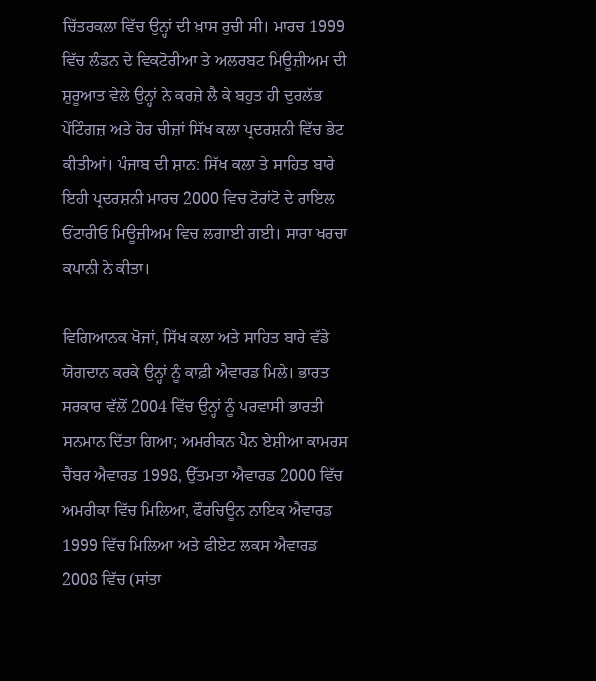ਚਿੱਤਰਕਲਾ ਵਿੱਚ ਉਨ੍ਹਾਂ ਦੀ ਖ਼ਾਸ ਰੁਚੀ ਸੀ। ਮਾਰਚ 1999 ਵਿੱਚ ਲੰਡਨ ਦੇ ਵਿਕਟੋਰੀਆ ਤੇ ਅਲਰਬਟ ਮਿਊਜ਼ੀਅਮ ਦੀ ਸ਼ੁਰੂਆਤ ਵੇਲੇ ਉਨ੍ਹਾਂ ਨੇ ਕਰਜ਼ੇ ਲੈ ਕੇ ਬਹੁਤ ਹੀ ਦੁਰਲੱਭ ਪੇਂਟਿੰਗਜ਼ ਅਤੇ ਹੋਰ ਚੀਜ਼ਾਂ ਸਿੱਖ ਕਲਾ ਪ੍ਰਦਰਸ਼ਨੀ ਵਿੱਚ ਭੇਟ ਕੀਤੀਆਂ। ਪੰਜਾਬ ਦੀ ਸ਼ਾਨ: ਸਿੱਖ ਕਲਾ ਤੇ ਸਾਹਿਤ ਬਾਰੇ ਇਹੀ ਪ੍ਰਦਰਸ਼ਨੀ ਮਾਰਚ 2000 ਵਿਚ ਟੋਰਾਂਟੋ ਦੇ ਰਾਇਲ ਓਂਟਾਰੀਓ ਮਿਊਜ਼ੀਅਮ ਵਿਚ ਲਗਾਈ ਗਈ। ਸਾਰਾ ਖਰਚਾ ਕਪਾਨੀ ਨੇ ਕੀਤਾ।

ਵਿਗਿਆਨਕ ਖੋਜਾਂ, ਸਿੱਖ ਕਲਾ ਅਤੇ ਸਾਹਿਤ ਬਾਰੇ ਵੱਡੇ ਯੋਗਦਾਨ ਕਰਕੇ ਉਨ੍ਹਾਂ ਨੂੰ ਕਾਫ਼ੀ ਐਵਾਰਡ ਮਿਲੇ। ਭਾਰਤ ਸਰਕਾਰ ਵੱਲੋਂ 2004 ਵਿੱਚ ਉਨ੍ਹਾਂ ਨੂੰ ਪਰਵਾਸੀ ਭਾਰਤੀ ਸਨਮਾਨ ਦਿੱਤਾ ਗਿਆ; ਅਮਰੀਕਨ ਪੈਨ ਏਸ਼ੀਆ ਕਾਮਰਸ ਚੈਂਬਰ ਐਵਾਰਡ 1998, ਉੱਤਮਤਾ ਐਵਾਰਡ 2000 ਵਿੱਚ ਅਮਰੀਕਾ ਵਿੱਚ ਮਿਲਿਆ, ਫੌਰਚਿਊਨ ਨਾਇਕ ਐਵਾਰਡ 1999 ਵਿੱਚ ਮਿਲਿਆ ਅਤੇ ਫੀਏਟ ਲਕਸ ਐਵਾਰਡ 2008 ਵਿੱਚ (ਸਾਂਤਾ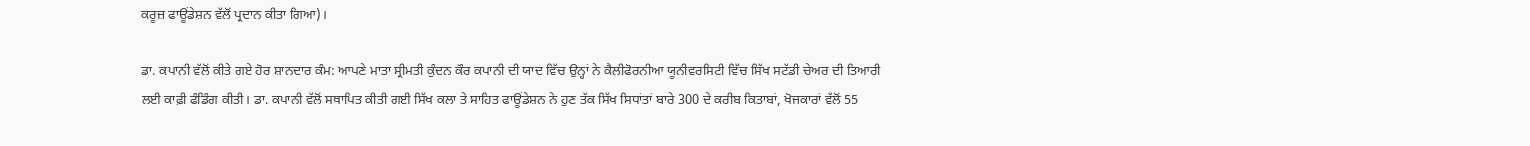ਕਰੂਜ਼ ਫਾਊਂਡੇਸ਼ਨ ਵੱਲੋਂ ਪ੍ਰਦਾਨ ਕੀਤਾ ਗਿਆ)।

ਡਾ. ਕਪਾਨੀ ਵੱਲੋਂ ਕੀਤੇ ਗਏ ਹੋਰ ਸ਼ਾਨਦਾਰ ਕੰਮ: ਆਪਣੇ ਮਾਤਾ ਸ੍ਰੀਮਤੀ ਕੁੰਦਨ ਕੌਰ ਕਪਾਨੀ ਦੀ ਯਾਦ ਵਿੱਚ ਉਨ੍ਹਾਂ ਨੇ ਕੈਲੀਫੋਰਨੀਆ ਯੂਨੀਵਰਸਿਟੀ ਵਿੱਚ ਸਿੱਖ ਸਟੱਡੀ ਚੇਅਰ ਦੀ ਤਿਆਰੀ ਲਈ ਕਾਫ਼ੀ ਫੰਡਿੰਗ ਕੀਤੀ। ਡਾ. ਕਪਾਨੀ ਵੱਲੋਂ ਸਥਾਪਿਤ ਕੀਤੀ ਗਈ ਸਿੱਖ ਕਲਾ ਤੇ ਸਾਹਿਤ ਫਾਊਂਡੇਸ਼ਨ ਨੇ ਹੁਣ ਤੱਕ ਸਿੱਖ ਸਿਧਾਂਤਾਂ ਬਾਰੇ 300 ਦੇ ਕਰੀਬ ਕਿਤਾਬਾਂ, ਖੋਜਕਾਰਾਂ ਵੱਲੋਂ 55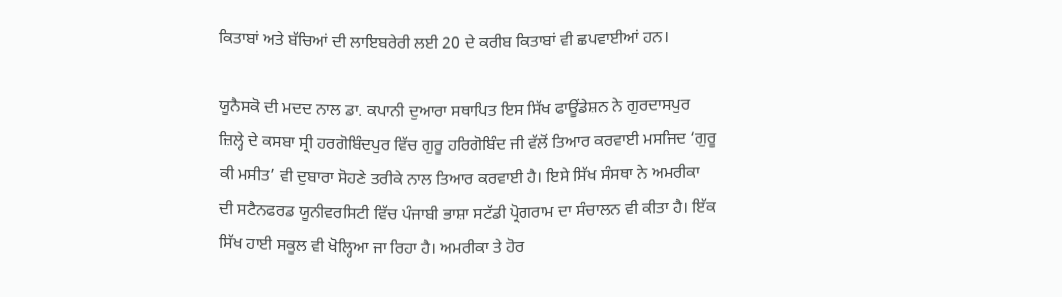ਕਿਤਾਬਾਂ ਅਤੇ ਬੱਚਿਆਂ ਦੀ ਲਾਇਬਰੇਰੀ ਲਈ 20 ਦੇ ਕਰੀਬ ਕਿਤਾਬਾਂ ਵੀ ਛਪਵਾਈਆਂ ਹਨ।

ਯੂਨੈਸਕੋ ਦੀ ਮਦਦ ਨਾਲ ਡਾ. ਕਪਾਨੀ ਦੁਆਰਾ ਸਥਾਪਿਤ ਇਸ ਸਿੱਖ ਫਾਊਂਡੇਸ਼ਨ ਨੇ ਗੁਰਦਾਸਪੁਰ ਜ਼ਿਲ੍ਹੇ ਦੇ ਕਸਬਾ ਸ੍ਰੀ ਹਰਗੋਬਿੰਦਪੁਰ ਵਿੱਚ ਗੁਰੂ ਹਰਿਗੋਬਿੰਦ ਜੀ ਵੱਲੋਂ ਤਿਆਰ ਕਰਵਾਈ ਮਸਜਿਦ ‘ਗੁਰੂ ਕੀ ਮਸੀਤ’ ਵੀ ਦੁਬਾਰਾ ਸੋਹਣੇ ਤਰੀਕੇ ਨਾਲ ਤਿਆਰ ਕਰਵਾਈ ਹੈ। ਇਸੇ ਸਿੱਖ ਸੰਸਥਾ ਨੇ ਅਮਰੀਕਾ ਦੀ ਸਟੈਨਫਰਡ ਯੂਨੀਵਰਸਿਟੀ ਵਿੱਚ ਪੰਜਾਬੀ ਭਾਸ਼ਾ ਸਟੱਡੀ ਪ੍ਰੋਗਰਾਮ ਦਾ ਸੰਚਾਲਨ ਵੀ ਕੀਤਾ ਹੈ। ਇੱਕ ਸਿੱਖ ਹਾਈ ਸਕੂਲ ਵੀ ਖੋਲ੍ਹਿਆ ਜਾ ਰਿਹਾ ਹੈ। ਅਮਰੀਕਾ ਤੇ ਹੋਰ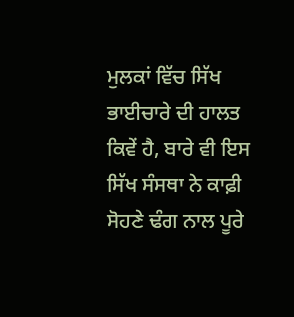ਮੁਲਕਾਂ ਵਿੱਚ ਸਿੱਖ ਭਾਈਚਾਰੇ ਦੀ ਹਾਲਤ ਕਿਵੇਂ ਹੈ, ਬਾਰੇ ਵੀ ਇਸ ਸਿੱਖ ਸੰਸਥਾ ਨੇ ਕਾਫ਼ੀ ਸੋਹਣੇ ਢੰਗ ਨਾਲ ਪੂਰੇ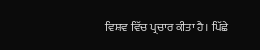ਵਿਸ਼ਵ ਵਿੱਚ ਪ੍ਰਚਾਰ ਕੀਤਾ ਹੈ। ਪਿੱਛੇ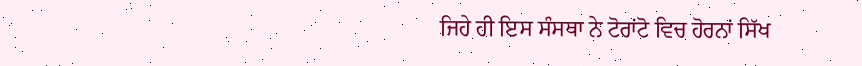ਜਿਹੇ ਹੀ ਇਸ ਸੰਸਥਾ ਨੇ ਟੋਰਾਂਟੋ ਵਿਚ ਹੋਰਨਾਂ ਸਿੱਖ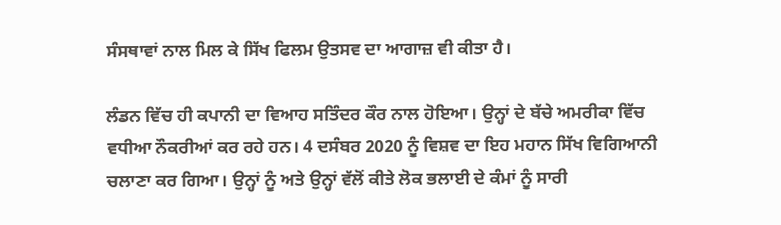ਸੰਸਥਾਵਾਂ ਨਾਲ ਮਿਲ ਕੇ ਸਿੱਖ ਫਿਲਮ ਉਤਸਵ ਦਾ ਆਗਾਜ਼ ਵੀ ਕੀਤਾ ਹੈ।

ਲੰਡਨ ਵਿੱਚ ਹੀ ਕਪਾਨੀ ਦਾ ਵਿਆਹ ਸਤਿੰਦਰ ਕੌਰ ਨਾਲ ਹੋਇਆ। ਉਨ੍ਹਾਂ ਦੇ ਬੱਚੇ ਅਮਰੀਕਾ ਵਿੱਚ ਵਧੀਆ ਨੌਕਰੀਆਂ ਕਰ ਰਹੇ ਹਨ। 4 ਦਸੰਬਰ 2020 ਨੂੰ ਵਿਸ਼ਵ ਦਾ ਇਹ ਮਹਾਨ ਸਿੱਖ ਵਿਗਿਆਨੀ ਚਲਾਣਾ ਕਰ ਗਿਆ। ਉਨ੍ਹਾਂ ਨੂੰ ਅਤੇ ਉਨ੍ਹਾਂ ਵੱਲੋਂ ਕੀਤੇ ਲੋਕ ਭਲਾਈ ਦੇ ਕੰਮਾਂ ਨੂੰ ਸਾਰੀ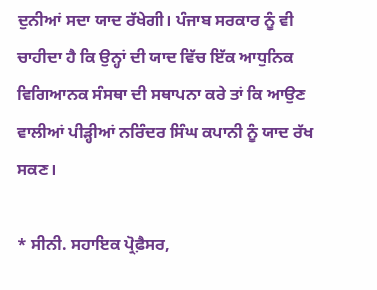ਦੁਨੀਆਂ ਸਦਾ ਯਾਦ ਰੱਖੇਗੀ। ਪੰਜਾਬ ਸਰਕਾਰ ਨੂੰ ਵੀ ਚਾਹੀਦਾ ਹੈ ਕਿ ਉਨ੍ਹਾਂ ਦੀ ਯਾਦ ਵਿੱਚ ਇੱਕ ਆਧੁਨਿਕ ਵਿਗਿਆਨਕ ਸੰਸਥਾ ਦੀ ਸਥਾਪਨਾ ਕਰੇ ਤਾਂ ਕਿ ਆਉਣ ਵਾਲੀਆਂ ਪੀੜ੍ਹੀਆਂ ਨਰਿੰਦਰ ਸਿੰਘ ਕਪਾਨੀ ਨੂੰ ਯਾਦ ਰੱਖ ਸਕਣ।

* ਸੀਨੀ. ਸਹਾਇਕ ਪ੍ਰੋਫ਼ੈਸਰ,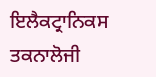ਇਲੈਕਟ੍ਰਾਨਿਕਸ ਤਕਨਾਲੋਜੀ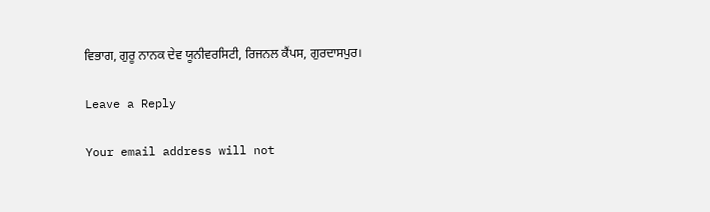ਵਿਭਾਗ, ਗੁਰੂ ਨਾਨਕ ਦੇਵ ਯੂਨੀਵਰਸਿਟੀ, ਰਿਜਨਲ ਕੈਂਪਸ, ਗੁਰਦਾਸਪੁਰ।

Leave a Reply

Your email address will not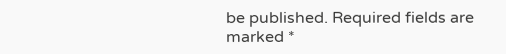be published. Required fields are marked *